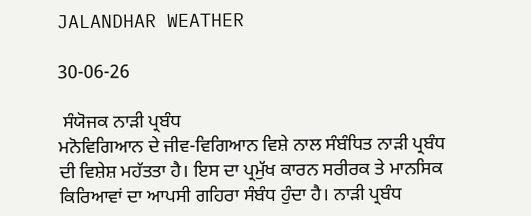JALANDHAR WEATHER

30-06-26

 ਸੰਯੋਜਕ ਨਾੜੀ ਪ੍ਰਬੰਧ
ਮਨੋਵਿਗਿਆਨ ਦੇ ਜੀਵ-ਵਿਗਿਆਨ ਵਿਸ਼ੇ ਨਾਲ ਸੰਬੰਧਿਤ ਨਾੜੀ ਪ੍ਰਬੰਧ ਦੀ ਵਿਸ਼ੇਸ਼ ਮਹੱਤਤਾ ਹੈ। ਇਸ ਦਾ ਪ੍ਰਮੁੱਖ ਕਾਰਨ ਸਰੀਰਕ ਤੇ ਮਾਨਸਿਕ ਕਿਰਿਆਵਾਂ ਦਾ ਆਪਸੀ ਗਹਿਰਾ ਸੰਬੰਧ ਹੁੰਦਾ ਹੈ। ਨਾੜੀ ਪ੍ਰਬੰਧ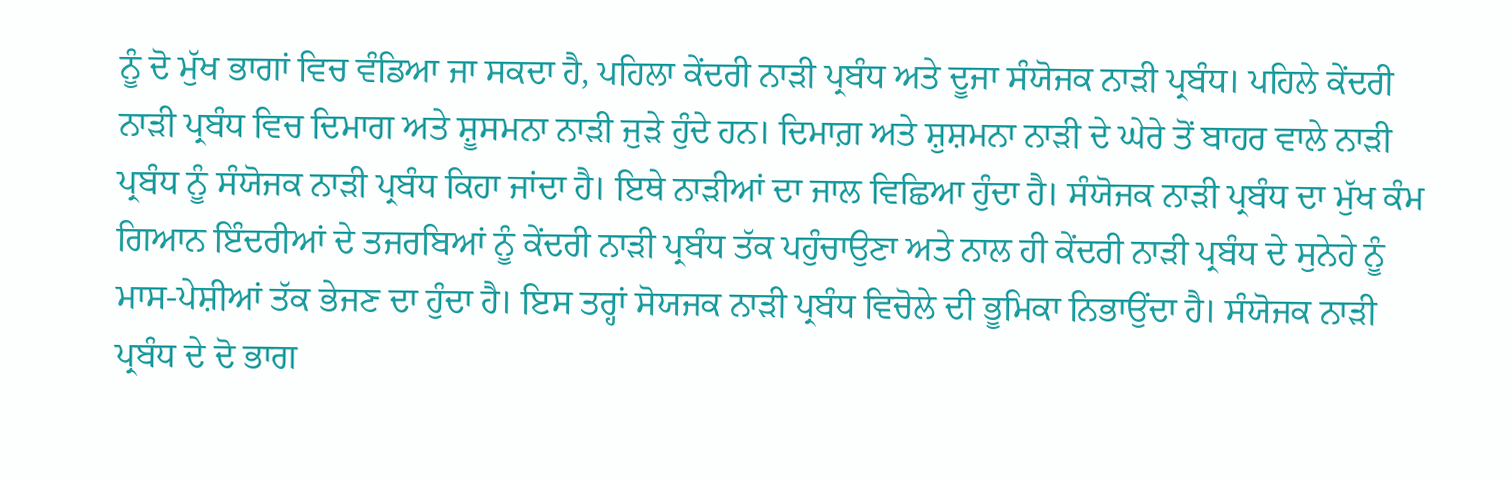ਨੂੰ ਦੋ ਮੁੱਖ ਭਾਗਾਂ ਵਿਚ ਵੰਡਿਆ ਜਾ ਸਕਦਾ ਹੈ, ਪਹਿਲਾ ਕੇਂਦਰੀ ਨਾੜੀ ਪ੍ਰਬੰਧ ਅਤੇ ਦੂਜਾ ਸੰਯੋਜਕ ਨਾੜੀ ਪ੍ਰਬੰਧ। ਪਹਿਲੇ ਕੇਂਦਰੀ ਨਾੜੀ ਪ੍ਰਬੰਧ ਵਿਚ ਦਿਮਾਗ ਅਤੇ ਸ਼ੂਸਮਨਾ ਨਾੜੀ ਜੁੜੇ ਹੁੰਦੇ ਹਨ। ਦਿਮਾਗ਼ ਅਤੇ ਸ਼ੁਸ਼ਮਨਾ ਨਾੜੀ ਦੇ ਘੇਰੇ ਤੋਂ ਬਾਹਰ ਵਾਲੇ ਨਾੜੀ ਪ੍ਰਬੰਧ ਨੂੰ ਸੰਯੋਜਕ ਨਾੜੀ ਪ੍ਰਬੰਧ ਕਿਹਾ ਜਾਂਦਾ ਹੈ। ਇਥੇ ਨਾੜੀਆਂ ਦਾ ਜਾਲ ਵਿਛਿਆ ਹੁੰਦਾ ਹੈ। ਸੰਯੋਜਕ ਨਾੜੀ ਪ੍ਰਬੰਧ ਦਾ ਮੁੱਖ ਕੰਮ ਗਿਆਨ ਇੰਦਰੀਆਂ ਦੇ ਤਜਰਬਿਆਂ ਨੂੰ ਕੇਂਦਰੀ ਨਾੜੀ ਪ੍ਰਬੰਧ ਤੱਕ ਪਹੁੰਚਾਉਣਾ ਅਤੇ ਨਾਲ ਹੀ ਕੇਂਦਰੀ ਨਾੜੀ ਪ੍ਰਬੰਧ ਦੇ ਸੁਨੇਹੇ ਨੂੰ ਮਾਸ-ਪੇਸ਼ੀਆਂ ਤੱਕ ਭੇਜਣ ਦਾ ਹੁੰਦਾ ਹੈ। ਇਸ ਤਰ੍ਹਾਂ ਸੋਯਜਕ ਨਾੜੀ ਪ੍ਰਬੰਧ ਵਿਚੋਲੇ ਦੀ ਭੂਮਿਕਾ ਨਿਭਾਉਂਦਾ ਹੈ। ਸੰਯੋਜਕ ਨਾੜੀ ਪ੍ਰਬੰਧ ਦੇ ਦੋ ਭਾਗ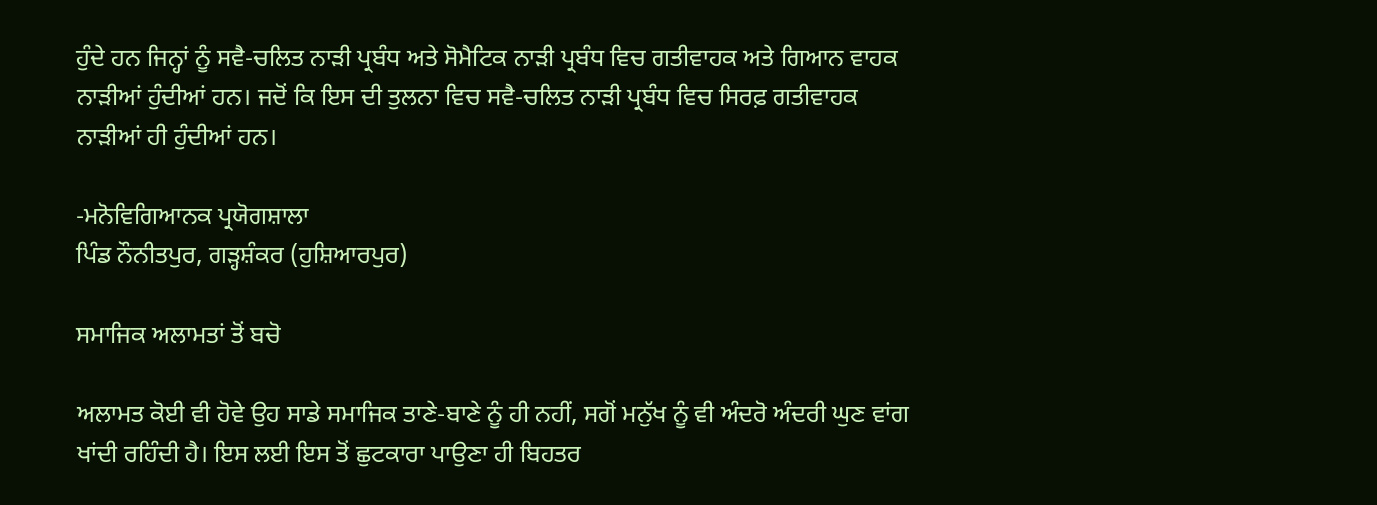ਹੁੰਦੇ ਹਨ ਜਿਨ੍ਹਾਂ ਨੂੰ ਸਵੈ-ਚਲਿਤ ਨਾੜੀ ਪ੍ਰਬੰਧ ਅਤੇ ਸੋਮੈਟਿਕ ਨਾੜੀ ਪ੍ਰਬੰਧ ਵਿਚ ਗਤੀਵਾਹਕ ਅਤੇ ਗਿਆਨ ਵਾਹਕ ਨਾੜੀਆਂ ਹੁੰਦੀਆਂ ਹਨ। ਜਦੋਂ ਕਿ ਇਸ ਦੀ ਤੁਲਨਾ ਵਿਚ ਸਵੈ-ਚਲਿਤ ਨਾੜੀ ਪ੍ਰਬੰਧ ਵਿਚ ਸਿਰਫ਼ ਗਤੀਵਾਹਕ ਨਾੜੀਆਂ ਹੀ ਹੁੰਦੀਆਂ ਹਨ।

-ਮਨੋਵਿਗਿਆਨਕ ਪ੍ਰਯੋਗਸ਼ਾਲਾ
ਪਿੰਡ ਨੌਨੀਤਪੁਰ, ਗੜ੍ਹਸ਼ੰਕਰ (ਹੁਸ਼ਿਆਰਪੁਰ)

ਸਮਾਜਿਕ ਅਲਾਮਤਾਂ ਤੋਂ ਬਚੋ

ਅਲਾਮਤ ਕੋਈ ਵੀ ਹੋਵੇ ਉਹ ਸਾਡੇ ਸਮਾਜਿਕ ਤਾਣੇ-ਬਾਣੇ ਨੂੰ ਹੀ ਨਹੀਂ, ਸਗੋਂ ਮਨੁੱਖ ਨੂੰ ਵੀ ਅੰਦਰੋ ਅੰਦਰੀ ਘੁਣ ਵਾਂਗ ਖਾਂਦੀ ਰਹਿੰਦੀ ਹੈ। ਇਸ ਲਈ ਇਸ ਤੋਂ ਛੁਟਕਾਰਾ ਪਾਉਣਾ ਹੀ ਬਿਹਤਰ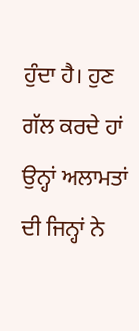ਹੁੰਦਾ ਹੈ। ਹੁਣ ਗੱਲ ਕਰਦੇ ਹਾਂ ਉਨ੍ਹਾਂ ਅਲਾਮਤਾਂ ਦੀ ਜਿਨ੍ਹਾਂ ਨੇ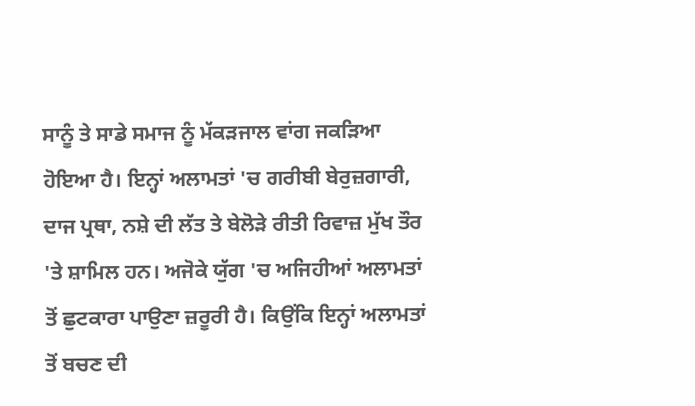ਸਾਨੂੰ ਤੇ ਸਾਡੇ ਸਮਾਜ ਨੂੰ ਮੱਕੜਜਾਲ ਵਾਂਗ ਜਕੜਿਆ ਹੋਇਆ ਹੈ। ਇਨ੍ਹਾਂ ਅਲਾਮਤਾਂ 'ਚ ਗਰੀਬੀ ਬੇਰੁਜ਼ਗਾਰੀ, ਦਾਜ ਪ੍ਰਥਾ, ਨਸ਼ੇ ਦੀ ਲੱਤ ਤੇ ਬੇਲੋੜੇ ਰੀਤੀ ਰਿਵਾਜ਼ ਮੁੱਖ ਤੌਰ 'ਤੇ ਸ਼ਾਮਿਲ ਹਨ। ਅਜੋਕੇ ਯੁੱਗ 'ਚ ਅਜਿਹੀਆਂ ਅਲਾਮਤਾਂ ਤੋਂ ਛੁਟਕਾਰਾ ਪਾਉਣਾ ਜ਼ਰੂਰੀ ਹੈ। ਕਿਉਂਕਿ ਇਨ੍ਹਾਂ ਅਲਾਮਤਾਂ ਤੋਂ ਬਚਣ ਦੀ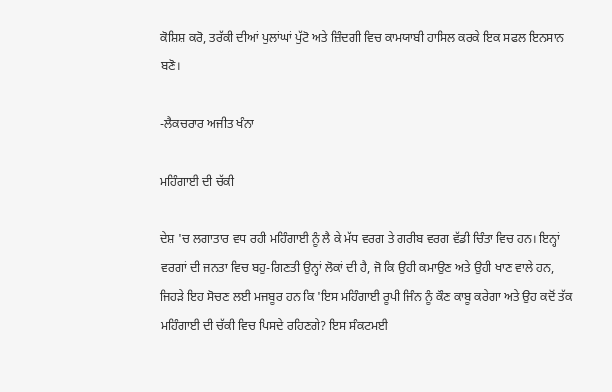ਕੋਸ਼ਿਸ਼ ਕਰੋ, ਤਰੱਕੀ ਦੀਆਂ ਪੁਲਾਂਘਾਂ ਪੁੱਟੋ ਅਤੇ ਜ਼ਿੰਦਗੀ ਵਿਚ ਕਾਮਯਾਬੀ ਹਾਸਿਲ ਕਰਕੇ ਇਕ ਸਫਲ ਇਨਸਾਨ ਬਣੋ।

-ਲੈਕਚਰਾਰ ਅਜੀਤ ਖੰਨਾ

ਮਹਿੰਗਾਈ ਦੀ ਚੱਕੀ

ਦੇਸ਼ 'ਚ ਲਗਾਤਾਰ ਵਧ ਰਹੀ ਮਹਿੰਗਾਈ ਨੂੰ ਲੈ ਕੇ ਮੱਧ ਵਰਗ ਤੇ ਗਰੀਬ ਵਰਗ ਵੱਡੀ ਚਿੰਤਾ ਵਿਚ ਹਨ। ਇਨ੍ਹਾਂ ਵਰਗਾਂ ਦੀ ਜਨਤਾ ਵਿਚ ਬਹੁ-ਗਿਣਤੀ ਉਨ੍ਹਾਂ ਲੋਕਾਂ ਦੀ ਹੈ, ਜੋ ਕਿ ਉਹੀ ਕਮਾਉਣ ਅਤੇ ਉਹੀ ਖਾਣ ਵਾਲੇ ਹਨ, ਜਿਹੜੇ ਇਹ ਸੋਚਣ ਲਈ ਮਜਬੂਰ ਹਨ ਕਿ 'ਇਸ ਮਹਿੰਗਾਈ ਰੂਪੀ ਜਿੰਨ ਨੂੰ ਕੌਣ ਕਾਬੂ ਕਰੇਗਾ ਅਤੇ ਉਹ ਕਦੋਂ ਤੱਕ ਮਹਿੰਗਾਈ ਦੀ ਚੱਕੀ ਵਿਚ ਪਿਸਦੇ ਰਹਿਣਗੇ? ਇਸ ਸੰਕਟਮਈ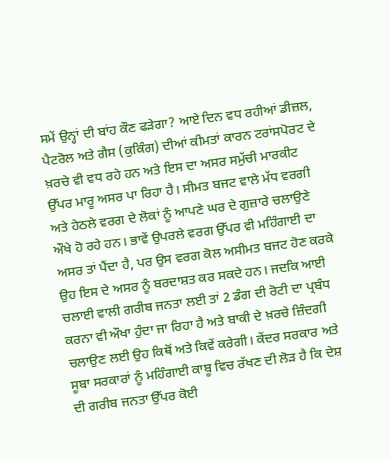ਸਮੇਂ ਉਨ੍ਹਾਂ ਦੀ ਬਾਂਹ ਕੌਣ ਫੜੇਗਾ? ਆਏ ਦਿਨ ਵਧ ਰਹੀਆਂ ਡੀਜ਼ਲ, ਪੈਟਰੋਲ ਅਤੇ ਗੈਸ (ਕੁਕਿੰਗ) ਦੀਆਂ ਕੀਮਤਾਂ ਕਾਰਨ ਟਰਾਂਸਪੋਰਟ ਦੇ ਖ਼ਰਚੇ ਵੀ ਵਧ ਰਹੇ ਹਨ ਅਤੇ ਇਸ ਦਾ ਅਸਰ ਸਮੁੱਚੀ ਮਾਰਕੀਟ ਉੱਪਰ ਮਾਰੂ ਅਸਰ ਪਾ ਰਿਹਾ ਹੈ। ਸੀਮਤ ਬਜਟ ਵਾਲੇ ਮੱਧ ਵਰਗੀ ਅਤੇ ਹੇਠਲੇ ਵਰਗ ਦੇ ਲੋਕਾਂ ਨੂੰ ਆਪਣੇ ਘਰ ਦੇ ਗੁਜ਼ਾਰੇ ਚਲਾਉਣੇ ਔਖੇ ਹੋ ਰਹੇ ਹਨ। ਭਾਵੇਂ ਉਪਰਲੇ ਵਰਗ ਉੱਪਰ ਵੀ ਮਹਿੰਗਾਈ ਦਾ ਅਸਰ ਤਾਂ ਪੈਂਦਾ ਹੈ, ਪਰ ਉਸ ਵਰਗ ਕੋਲ ਅਸੀਮਤ ਬਜਟ ਹੋਣ ਕਰਕੇ ਉਹ ਇਸ ਦੇ ਅਸਰ ਨੂੰ ਬਰਦਾਸ਼ਤ ਕਰ ਸਕਦੇ ਹਨ। ਜਦਕਿ ਆਈ ਚਲਾਈ ਵਾਲੀ ਗਰੀਬ ਜਨਤਾ ਲਈ ਤਾਂ 2 ਡੰਗ ਦੀ ਰੋਟੀ ਦਾ ਪ੍ਰਬੰਧ ਕਰਨਾ ਵੀ ਔਖਾ ਹੁੰਦਾ ਜਾ ਰਿਹਾ ਹੈ ਅਤੇ ਬਾਕੀ ਦੇ ਖ਼ਰਚੇ ਜ਼ਿੰਦਗੀ ਚਲਾਉਣ ਲਈ ਉਹ ਕਿਥੋਂ ਅਤੇ ਕਿਵੇਂ ਕਰੇਗੀ। ਕੇਂਦਰ ਸਰਕਾਰ ਅਤੇ ਸੂਬਾ ਸਰਕਾਰਾਂ ਨੂੰ ਮਹਿੰਗਾਈ ਕਾਬੂ ਵਿਚ ਰੱਖਣ ਦੀ ਲੋੜ ਹੈ ਕਿ ਦੇਸ਼ ਦੀ ਗਰੀਬ ਜਨਤਾ ਉੱਪਰ ਕੋਈ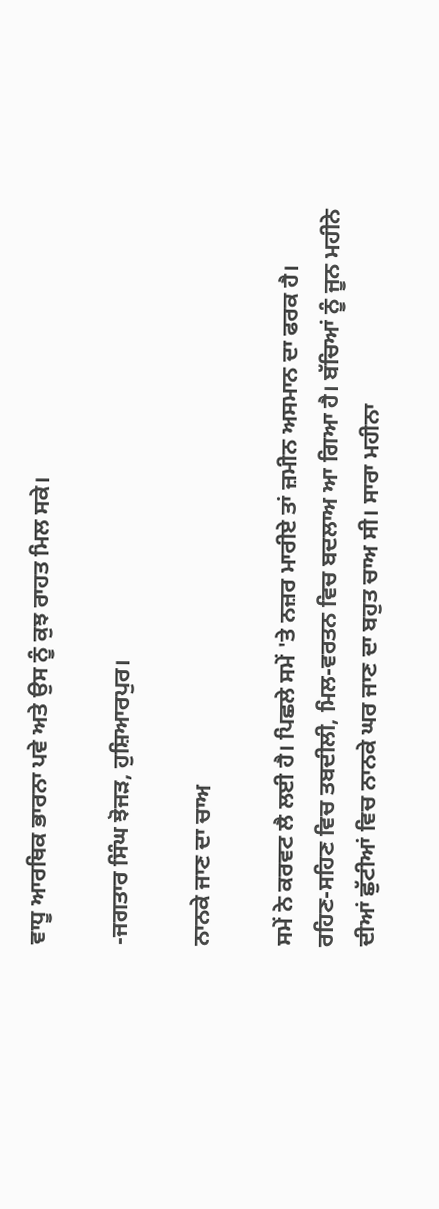ਵਾਧੂ ਆਰਥਿਕ ਭਾਰਨਾ ਪਵੇ ਅਤੇ ਉਸ ਨੂੰ ਕੁਝ ਰਾਹਤ ਮਿਲ ਸਕੇ।

-ਜਗਤਾਰ ਸਿੰਘ ਝੋਜੜ, ਹੁਸ਼ਿਆਰਪੁਰ।

ਨਾਨਕੇ ਜਾਣ ਦਾ ਚਾਅ

ਸਮੇਂ ਨੇ ਕਰਵਟ ਲੈ ਲਈ ਹੈ। ਪਿਛਲੇ ਸਮੇਂ 'ਤੇ ਨਜ਼ਰ ਮਾਰੀਏ ਤਾਂ ਜ਼ਮੀਨ ਅਸਮਾਨ ਦਾ ਫਰਕ ਹੈ। ਰਹਿਣ-ਸਹਿਣ ਵਿਚ ਤਬਦੀਲੀ, ਮਿਲ-ਵਰਤਨ ਵਿਚ ਬਦਲਾਅ ਆ ਗਿਆ ਹੈ। ਬੱਚਿਆਂ ਨੂੰ ਜੂਨ ਮਹੀਨੇ ਦੀਆਂ ਛੁੱਟੀਆਂ ਵਿਚ ਨਾਨਕੇ ਘਰ ਜਾਣ ਦਾ ਬਹੁਤ ਚਾਅ ਸੀ। ਸਾਰਾ ਮਹੀਨਾ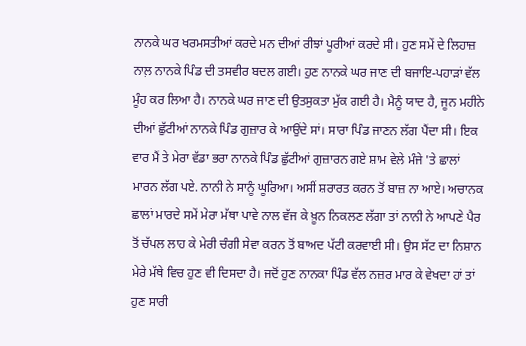ਨਾਨਕੇ ਘਰ ਖਰਮਸਤੀਆਂ ਕਰਦੇ ਮਨ ਦੀਆਂ ਰੀਝਾਂ ਪੂਰੀਆਂ ਕਰਦੇ ਸੀ। ਹੁਣ ਸਮੇਂ ਦੇ ਲਿਹਾਜ਼ ਨਾਲ਼ ਨਾਨਕੇ ਪਿੰਡ ਦੀ ਤਸਵੀਰ ਬਦਲ ਗਈ। ਹੁਣ ਨਾਨਕੇ ਘਰ ਜਾਣ ਦੀ ਬਜਾਇ-ਪਹਾੜਾਂ ਵੱਲ ਮੂੰਹ ਕਰ ਲਿਆ ਹੈ। ਨਾਨਕੇ ਘਰ ਜਾਣ ਦੀ ਉਤਸੁਕਤਾ ਮੁੱਕ ਗਈ ਹੈ। ਮੈਨੂੰ ਯਾਦ ਹੈ, ਜੂਨ ਮਹੀਨੇ ਦੀਆਂ ਛੁੱਟੀਆਂ ਨਾਨਕੇ ਪਿੰਡ ਗੁਜ਼ਾਰ ਕੇ ਆਉਂਦੇ ਸਾਂ। ਸਾਰਾ ਪਿੰਡ ਜਾਣਨ ਲੱਗ ਪੈਂਦਾ ਸੀ। ਇਕ ਵਾਰ ਮੈਂ ਤੇ ਮੇਰਾ ਵੱਡਾ ਭਰਾ ਨਾਨਕੇ ਪਿੰਡ ਛੁੱਟੀਆਂ ਗੁਜ਼ਾਰਨ ਗਏ ਸ਼ਾਮ ਵੇਲੇ ਮੰਜੇ 'ਤੇ ਛਾਲਾਂ ਮਾਰਨ ਲੱਗ ਪਏ. ਨਾਨੀ ਨੇ ਸਾਨੂੰ ਘੂਰਿਆ। ਅਸੀਂ ਸ਼ਰਾਰਤ ਕਰਨ ਤੋਂ ਬਾਜ਼ ਨਾ ਆਏ। ਅਚਾਨਕ ਛਾਲਾਂ ਮਾਰਦੇ ਸਮੇਂ ਮੇਰਾ ਮੱਥਾ ਪਾਵੇ ਨਾਲ ਵੱਜ ਕੇ ਖ਼ੂਨ ਨਿਕਲਣ ਲੱਗਾ ਤਾਂ ਨਾਨੀ ਨੇ ਆਪਣੇ ਪੈਰ ਤੋਂ ਚੱਪਲ ਲਾਹ ਕੇ ਮੇਰੀ ਚੰਗੀ ਸੇਵਾ ਕਰਨ ਤੋਂ ਬਾਅਦ ਪੱਟੀ ਕਰਵਾਈ ਸੀ। ਉਸ ਸੱਟ ਦਾ ਨਿਸ਼ਾਨ ਮੇਰੇ ਮੱਥੇ ਵਿਚ ਹੁਣ ਵੀ ਦਿਸਦਾ ਹੈ। ਜਦੋਂ ਹੁਣ ਨਾਨਕਾ ਪਿੰਡ ਵੱਲ ਨਜ਼ਰ ਮਾਰ ਕੇ ਵੇਖਦਾ ਹਾਂ ਤਾਂ ਹੁਣ ਸਾਰੀ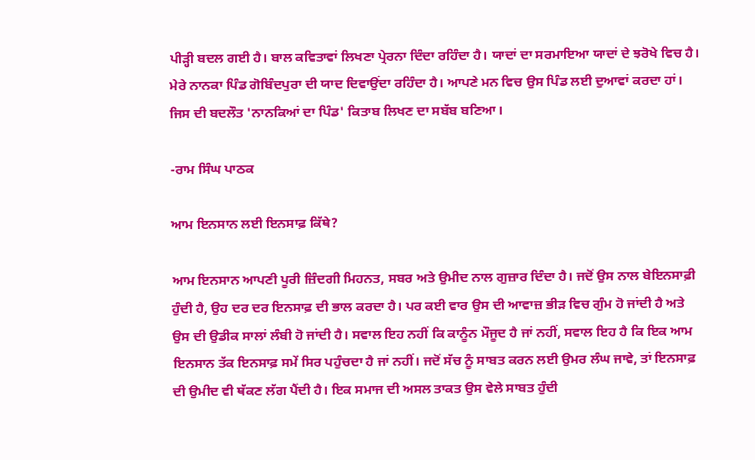ਪੀੜ੍ਹੀ ਬਦਲ ਗਈ ਹੈ। ਬਾਲ ਕਵਿਤਾਵਾਂ ਲਿਖਣਾ ਪ੍ਰੇਰਨਾ ਦਿੰਦਾ ਰਹਿੰਦਾ ਹੈ। ਯਾਦਾਂ ਦਾ ਸਰਮਾਇਆ ਯਾਦਾਂ ਦੇ ਝਰੋਖੇ ਵਿਚ ਹੈ। ਮੇਰੇ ਨਾਨਕਾ ਪਿੰਡ ਗੋਬਿੰਦਪੁਰਾ ਦੀ ਯਾਦ ਦਿਵਾਉਂਦਾ ਰਹਿੰਦਾ ਹੈ। ਆਪਣੇ ਮਨ ਵਿਚ ਉਸ ਪਿੰਡ ਲਈ ਦੁਆਵਾਂ ਕਰਦਾ ਹਾਂ। ਜਿਸ ਦੀ ਬਦਲੌਤ 'ਨਾਨਕਿਆਂ ਦਾ ਪਿੰਡ' ਕਿਤਾਬ ਲਿਖਣ ਦਾ ਸਬੱਬ ਬਣਿਆ।

-ਰਾਮ ਸਿੰਘ ਪਾਠਕ

ਆਮ ਇਨਸਾਨ ਲਈ ਇਨਸਾਫ਼ ਕਿੱਥੇ?

ਆਮ ਇਨਸਾਨ ਆਪਣੀ ਪੂਰੀ ਜ਼ਿੰਦਗੀ ਮਿਹਨਤ, ਸਬਰ ਅਤੇ ਉਮੀਦ ਨਾਲ ਗੁਜ਼ਾਰ ਦਿੰਦਾ ਹੈ। ਜਦੋਂ ਉਸ ਨਾਲ ਬੇਇਨਸਾਫ਼ੀ ਹੁੰਦੀ ਹੈ, ਉਹ ਦਰ ਦਰ ਇਨਸਾਫ਼ ਦੀ ਭਾਲ ਕਰਦਾ ਹੈ। ਪਰ ਕਈ ਵਾਰ ਉਸ ਦੀ ਆਵਾਜ਼ ਭੀੜ ਵਿਚ ਗੁੰਮ ਹੋ ਜਾਂਦੀ ਹੈ ਅਤੇ ਉਸ ਦੀ ਉਡੀਕ ਸਾਲਾਂ ਲੰਬੀ ਹੋ ਜਾਂਦੀ ਹੈ। ਸਵਾਲ ਇਹ ਨਹੀਂ ਕਿ ਕਾਨੂੰਨ ਮੌਜੂਦ ਹੈ ਜਾਂ ਨਹੀਂ, ਸਵਾਲ ਇਹ ਹੈ ਕਿ ਇਕ ਆਮ ਇਨਸਾਨ ਤੱਕ ਇਨਸਾਫ਼ ਸਮੇਂ ਸਿਰ ਪਹੁੰਚਦਾ ਹੈ ਜਾਂ ਨਹੀਂ। ਜਦੋਂ ਸੱਚ ਨੂੰ ਸਾਬਤ ਕਰਨ ਲਈ ਉਮਰ ਲੰਘ ਜਾਵੇ, ਤਾਂ ਇਨਸਾਫ਼ ਦੀ ਉਮੀਦ ਵੀ ਥੱਕਣ ਲੱਗ ਪੈਂਦੀ ਹੈ। ਇਕ ਸਮਾਜ ਦੀ ਅਸਲ ਤਾਕਤ ਉਸ ਵੇਲੇ ਸਾਬਤ ਹੁੰਦੀ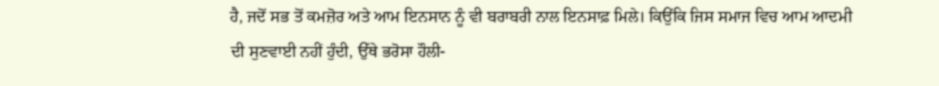ਹੈ, ਜਦੋਂ ਸਭ ਤੋਂ ਕਮਜ਼ੋਰ ਅਤੇ ਆਮ ਇਨਸਾਨ ਨੂੰ ਵੀ ਬਰਾਬਰੀ ਨਾਲ ਇਨਸਾਫ਼ ਮਿਲੇ। ਕਿਉਂਕਿ ਜਿਸ ਸਮਾਜ ਵਿਚ ਆਮ ਆਦਮੀ ਦੀ ਸੁਣਵਾਈ ਨਹੀਂ ਹੁੰਦੀ, ਉੱਥੇ ਭਰੋਸਾ ਹੌਲੀ-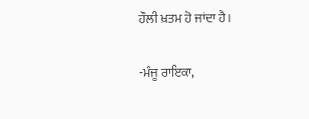ਹੌਲੀ ਖ਼ਤਮ ਹੋ ਜਾਂਦਾ ਹੈ।

-ਮੰਜੂ ਰਾਇਕਾ,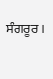ਸੰਗਰੂਰ।